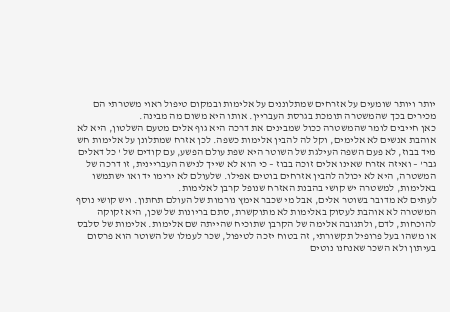יותר ויותר שומעים על אזרחים שמתלוננים על אלימות ובמקום טיפול ראוי משטרתי הם מכירים בכך שהמשטרה תומכת בגרסת העבריין. אותו היא משום מה מבינה.
כאן חייבים לומר שהמשטרה ככול שמבינים את דרכה היא גוף אלים מטעם השלטון, היא לא אוהבת אנשים לא אלימים, וקל לה להבין אלימות כשפה. לכן אזרח שמתלונן על אלימות חש מיד בבוז, לא פעם השפה העילגת של השוטר היא שפת עולם הפשע, עם קודים של ' כל דאלים גבר' – ואיזה אזרח שאינו אלים זוכה בבוז – כי הוא לא שייך לנישה העבריינית, זו דרכה של המשטרה, היא לא יכולה להבין אזרחים בוטים אפילו. שלעולם לא ירימו יד ואו ישתמשו באלימות, למשטרה יש קושי בהבנת האזרח שנופל קרבן לאלימות.
לעתים לא מדובר בשוטר אלים, אבל מי שכבר אימץ נורמות של העולם תחתון. ויש קושי נוסף המשטרה לא אוהבת לעסוק באלימות לא מתוקשרת, סתם בריונות של שכן, היא זקוקה להוכחות, לדם, ולתגובה אלימה של הקרבן שתוכיח שהייתה שם אלימות. אלימות של סלבס או משהו בעל פרופיל תקשורתי, זה בטוח יזכה לטיפול, שכר לעמלו של השוטר הוא פרסום בעיתון ולא השכר שאנחנו נוטים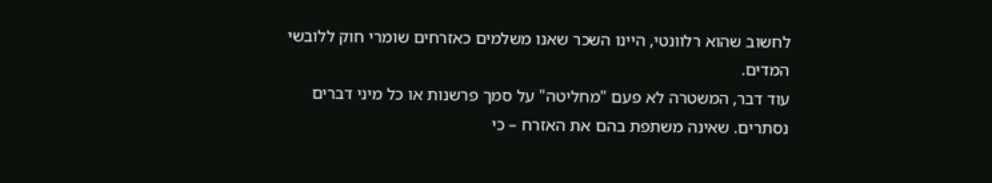לחשוב שהוא רלוונטי, היינו השכר שאנו משלמים כאזרחים שומרי חוק ללובשי המדים.
עוד דבר, המשטרה לא פעם "מחליטה" על סמך פרשנות או כל מיני דברים נסתרים. שאינה משתפת בהם את האזרח – כי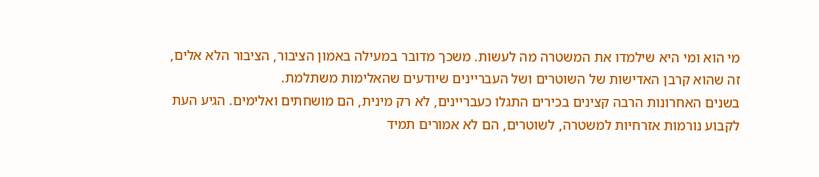מי הוא ומי היא שילמדו את המשטרה מה לעשות. משכך מדובר במעילה באמון הציבור, הציבור הלא אלים, זה שהוא קרבן האדישות של השוטרים ושל העבריינים שיודעים שהאלימות משתלמת.
בשנים האחרונות הרבה קצינים בכירים התגלו כעבריינים, לא רק מינית, הם מושחתים ואלימים. הגיע העת לקבוע נורמות אזרחיות למשטרה, לשוטרים, הם לא אמורים תמיד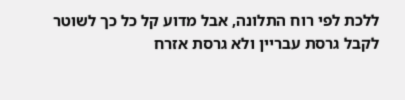ללכת לפי רוח התלונה, אבל מדוע קל כל כך לשוטר לקבל גרסת עבריין ולא גרסת אזרח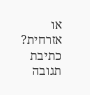או אזרחית?
כתיבת תגובה